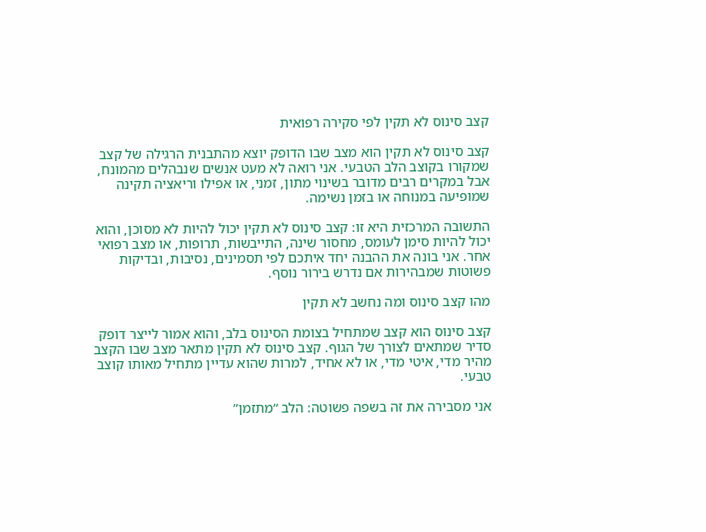קצב סינוס לא תקין לפי סקירה רפואית

קצב סינוס לא תקין הוא מצב שבו הדופק יוצא מהתבנית הרגילה של קצב שמקורו בקוצב הלב הטבעי. אני רואה לא מעט אנשים שנבהלים מהמונח, אבל במקרים רבים מדובר בשינוי מתון, זמני, או אפילו וריאציה תקינה שמופיעה במנוחה או בזמן נשימה.

התשובה המרכזית היא זו: קצב סינוס לא תקין יכול להיות לא מסוכן, והוא יכול להיות סימן לעומס, מחסור שינה, התייבשות, תרופות, או מצב רפואי אחר. אני בונה את ההבנה יחד איתכם לפי תסמינים, נסיבות, ובדיקות פשוטות שמבהירות אם נדרש בירור נוסף.

מהו קצב סינוס ומה נחשב לא תקין

קצב סינוס הוא קצב שמתחיל בצומת הסינוס בלב, והוא אמור לייצר דופק סדיר שמתאים לצורך של הגוף. קצב סינוס לא תקין מתאר מצב שבו הקצב מהיר מדי, איטי מדי, או לא אחיד, למרות שהוא עדיין מתחיל מאותו קוצב טבעי.

אני מסבירה את זה בשפה פשוטה: הלב “מתזמן”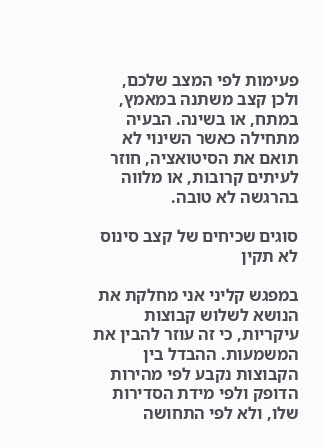פעימות לפי המצב שלכם, ולכן קצב משתנה במאמץ, במתח, או בשינה. הבעיה מתחילה כאשר השינוי לא תואם את הסיטואציה, חוזר לעיתים קרובות, או מלווה בהרגשה לא טובה.

סוגים שכיחים של קצב סינוס לא תקין

במפגש קליני אני מחלקת את הנושא לשלוש קבוצות עיקריות, כי זה עוזר להבין את המשמעות. ההבדל בין הקבוצות נקבע לפי מהירות הדופק ולפי מידת הסדירות שלו, ולא לפי התחושה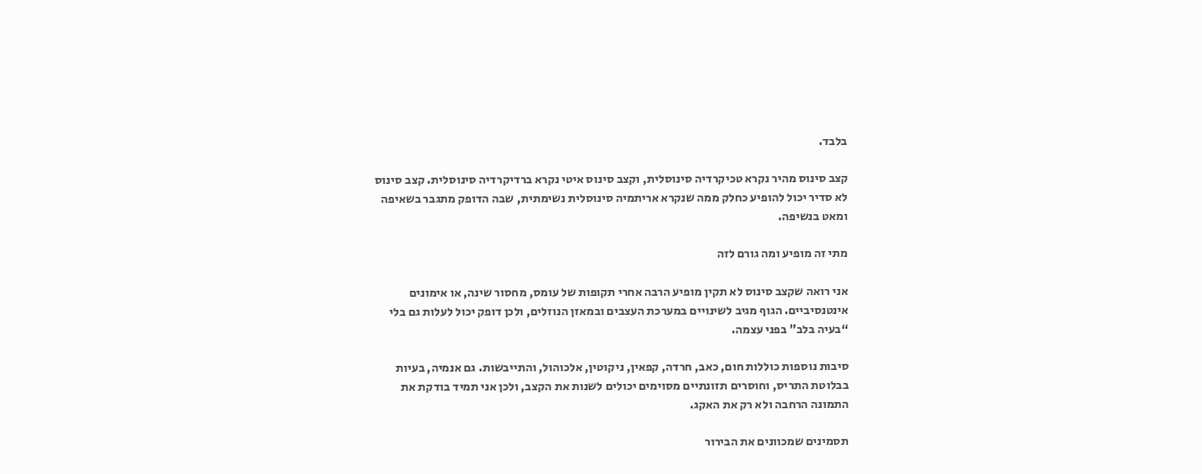בלבד.

קצב סינוס מהיר נקרא טכיקרדיה סינוסלית, וקצב סינוס איטי נקרא ברדיקרדיה סינוסלית. קצב סינוס לא סדיר יכול להופיע כחלק ממה שנקרא אריתמיה סינוסלית נשימתית, שבה הדופק מתגבר בשאיפה ומאט בנשיפה.

מתי זה מופיע ומה גורם לזה

אני רואה שקצב סינוס לא תקין מופיע הרבה אחרי תקופות של עומס, מחסור שינה, או אימונים אינטנסיביים. הגוף מגיב לשינויים במערכת העצבים ובמאזן הנוזלים, ולכן דופק יכול לעלות גם בלי “בעיה בלב” בפני עצמה.

סיבות נוספות כוללות חום, כאב, חרדה, קפאין, ניקוטין, אלכוהול, והתייבשות. גם אנמיה, בעיות בבלוטת התריס, וחוסרים תזונתיים מסוימים יכולים לשנות את הקצב, ולכן אני תמיד בודקת את התמונה הרחבה ולא רק את האקג.

תסמינים שמכוונים את הבירור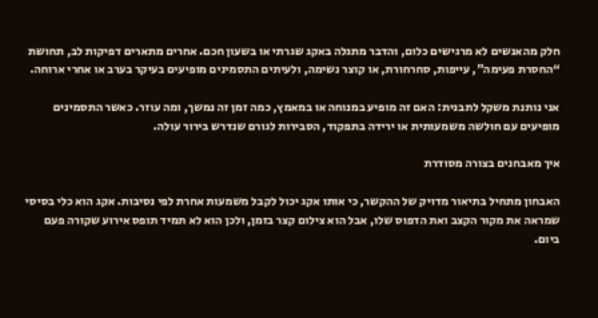חלק מהאנשים לא מרגישים כלום, והדבר מתגלה באקג שגרתי או בשעון חכם. אחרים מתארים דפיקות לב, תחושת “החסרת פעימה”, עייפות, סחרחורת, או קוצר נשימה, ולעיתים התסמינים מופיעים בעיקר בערב או אחרי ארוחה.

אני נותנת משקל לתבנית: האם זה מופיע במנוחה או במאמץ, כמה זמן זה נמשך, ומה עוזר. כאשר התסמינים מופיעים עם חולשה משמעותית או ירידה בתפקוד, הסבירות לגורם שנדרש בירור עולה.

איך מאבחנים בצורה מסודרת

האבחון מתחיל בתיאור מדויק של ההקשר, כי אותו אקג יכול לקבל משמעות אחרת לפי נסיבות. אקג הוא כלי בסיסי שמראה את מקור הקצב ואת הדפוס שלו, אבל הוא צילום קצר בזמן, ולכן הוא לא תמיד תופס אירוע שקורה פעם ביום.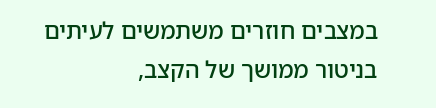במצבים חוזרים משתמשים לעיתים בניטור ממושך של הקצב,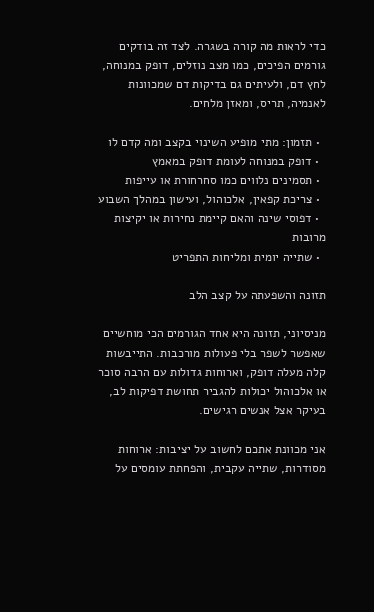כדי לראות מה קורה בשגרה. לצד זה בודקים גורמים הפיכים, כמו מצב נוזלים, דופק במנוחה, לחץ דם, ולעיתים גם בדיקות דם שמכוונות לאנמיה, תריס, ומאזן מלחים.

  • תזמון: מתי מופיע השינוי בקצב ומה קדם לו
  • דופק במנוחה לעומת דופק במאמץ
  • תסמינים נלווים כמו סחרחורת או עייפות
  • צריכת קפאין, אלכוהול, ועישון במהלך השבוע
  • דפוסי שינה והאם קיימת נחירות או יקיצות מרובות
  • שתייה יומית ומליחות התפריט

תזונה והשפעתה על קצב הלב

מניסיוני, תזונה היא אחד הגורמים הכי מוחשיים שאפשר לשפר בלי פעולות מורכבות. התייבשות קלה מעלה דופק, וארוחות גדולות עם הרבה סוכר או אלכוהול יכולות להגביר תחושת דפיקות לב, בעיקר אצל אנשים רגישים.

אני מכוונת אתכם לחשוב על יציבות: ארוחות מסודרות, שתייה עקבית, והפחתת עומסים על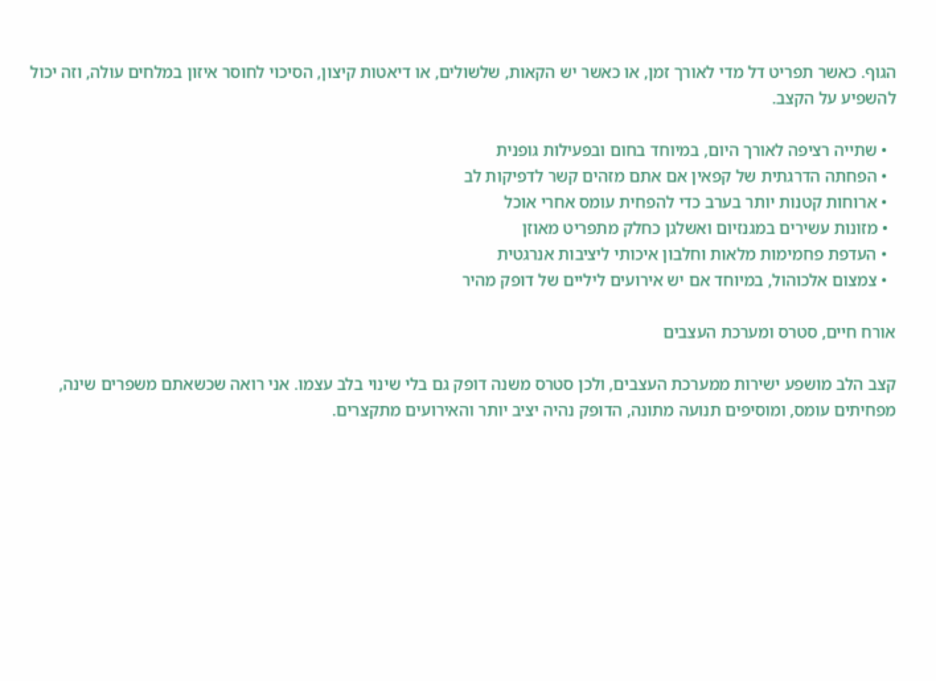הגוף. כאשר תפריט דל מדי לאורך זמן, או כאשר יש הקאות, שלשולים, או דיאטות קיצון, הסיכוי לחוסר איזון במלחים עולה, וזה יכול להשפיע על הקצב.

  • שתייה רציפה לאורך היום, במיוחד בחום ובפעילות גופנית
  • הפחתה הדרגתית של קפאין אם אתם מזהים קשר לדפיקות לב
  • ארוחות קטנות יותר בערב כדי להפחית עומס אחרי אוכל
  • מזונות עשירים במגנזיום ואשלגן כחלק מתפריט מאוזן
  • העדפת פחמימות מלאות וחלבון איכותי ליציבות אנרגטית
  • צמצום אלכוהול, במיוחד אם יש אירועים ליליים של דופק מהיר

אורח חיים, סטרס ומערכת העצבים

קצב הלב מושפע ישירות ממערכת העצבים, ולכן סטרס משנה דופק גם בלי שינוי בלב עצמו. אני רואה שכשאתם משפרים שינה, מפחיתים עומס, ומוסיפים תנועה מתונה, הדופק נהיה יציב יותר והאירועים מתקצרים.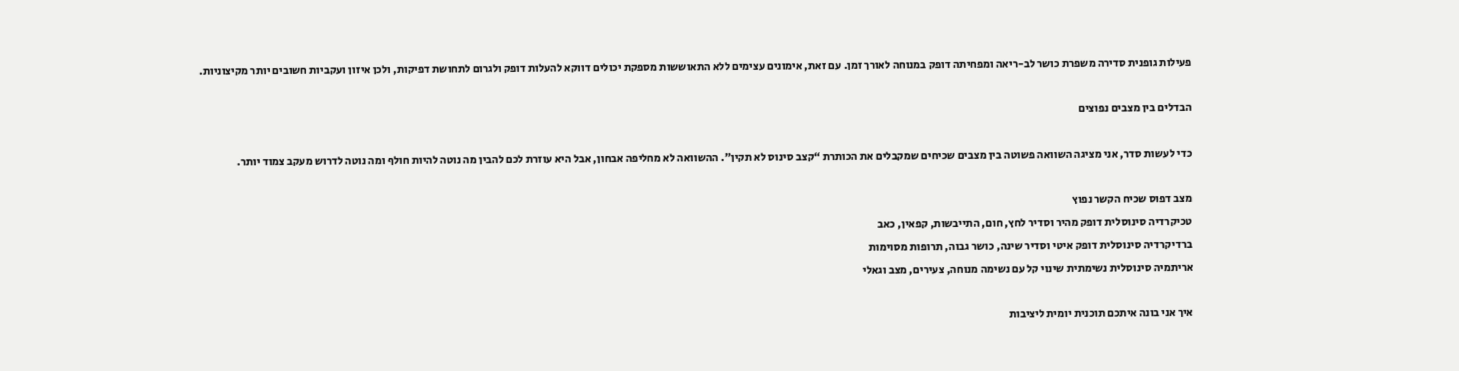פעילות גופנית סדירה משפרת כושר לב-ריאה ומפחיתה דופק במנוחה לאורך זמן. עם זאת, אימונים עצימים ללא התאוששות מספקת יכולים דווקא להעלות דופק ולגרום לתחושת דפיקות, ולכן איזון ועקביות חשובים יותר מקיצוניות.

הבדלים בין מצבים נפוצים

כדי לעשות סדר, אני מציגה השוואה פשוטה בין מצבים שכיחים שמקבלים את הכותרת “קצב סינוס לא תקין”. ההשוואה לא מחליפה אבחון, אבל היא עוזרת לכם להבין מה נוטה להיות חולף ומה נוטה לדרוש מעקב צמוד יותר.

מצב דפוס שכיח הקשר נפוץ
טכיקרדיה סינוסלית דופק מהיר וסדיר לחץ, חום, התייבשות, קפאין, כאב
ברדיקרדיה סינוסלית דופק איטי וסדיר שינה, כושר גבוה, תרופות מסוימות
אריתמיה סינוסלית נשימתית שינוי קל עם נשימה מנוחה, צעירים, מצב וגאלי

איך אני בונה איתכם תוכנית יומית ליציבות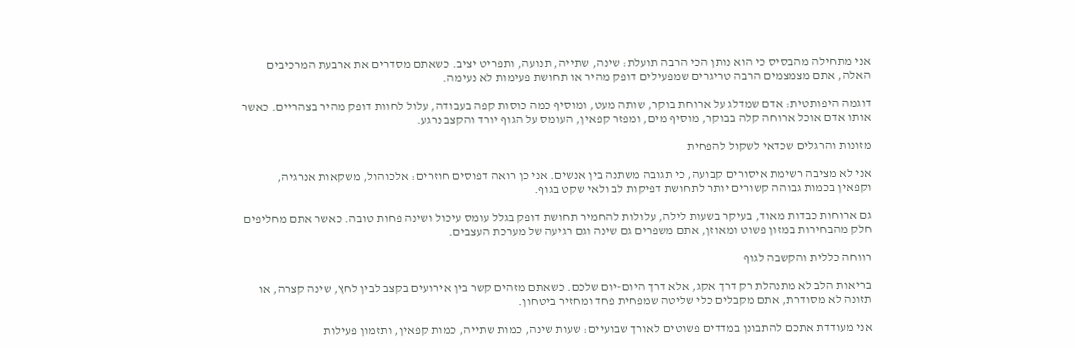אני מתחילה מהבסיס כי הוא נותן הכי הרבה תועלת: שינה, שתייה, תנועה, ותפריט יציב. כשאתם מסדרים את ארבעת המרכיבים האלה, אתם מצמצמים הרבה טריגרים שמפעילים דופק מהיר או תחושת פעימות לא נעימה.

דוגמה היפותטית: אדם שמדלג על ארוחת בוקר, שותה מעט, ומוסיף כמה כוסות קפה בעבודה, עלול לחוות דופק מהיר בצהריים. כאשר אותו אדם אוכל ארוחה קלה בבוקר, מוסיף מים, ומפזר קפאין, העומס על הגוף יורד והקצב נרגע.

מזונות והרגלים שכדאי לשקול להפחית

אני לא מציבה רשימת איסורים קבועה, כי תגובה משתנה בין אנשים. אני כן רואה דפוסים חוזרים: אלכוהול, משקאות אנרגיה, וקפאין בכמות גבוהה קשורים יותר לתחושת דפיקות לב ולאי שקט בגוף.

גם ארוחות כבדות מאוד, בעיקר בשעות לילה, עלולות להחמיר תחושת דופק בגלל עומס עיכול ושינה פחות טובה. כאשר אתם מחליפים חלק מהבחירות במזון פשוט ומאוזן, אתם משפרים גם שינה וגם רגיעה של מערכת העצבים.

רווחה כללית והקשבה לגוף

בריאות הלב לא מתנהלת רק דרך אקג, אלא דרך היום-יום שלכם. כשאתם מזהים קשר בין אירועים בקצב לבין לחץ, שינה קצרה, או תזונה לא מסודרת, אתם מקבלים כלי שליטה שמפחית פחד ומחזיר ביטחון.

אני מעודדת אתכם להתבונן במדדים פשוטים לאורך שבועיים: שעות שינה, כמות שתייה, כמות קפאין, ותזמון פעילות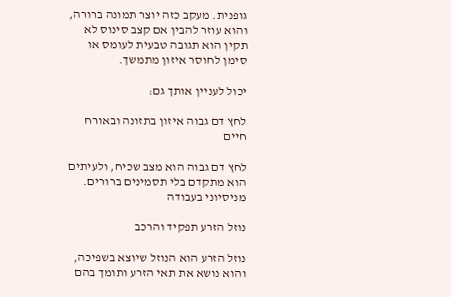גופנית. מעקב כזה יוצר תמונה ברורה, והוא עוזר להבין אם קצב סינוס לא תקין הוא תגובה טבעית לעומס או סימן לחוסר איזון מתמשך.

יכול לעניין אותך גם:

לחץ דם גבוה איזון בתזונה ובאורח חיים

לחץ דם גבוה הוא מצב שכיח, ולעיתים הוא מתקדם בלי תסמינים ברורים. מניסיוני בעבודה

נוזל הזרע תפקיד והרכב

נוזל הזרע הוא הנוזל שיוצא בשפיכה, והוא נושא את תאי הזרע ותומך בהם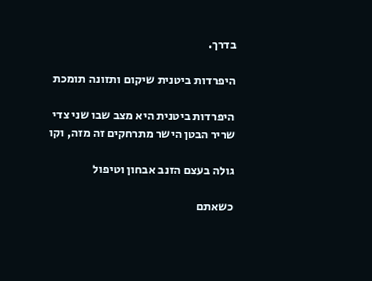בדרך.

היפרדות ביטנית שיקום ותזונה תומכת

היפרדות ביטנית היא מצב שבו שני צדי שריר הבטן הישר מתרחקים זה מזה, וקו

גולה בעצם הזנב אבחון וטיפול

כשאתם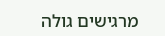מרגישים גולה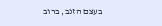בעצם הזנב, ברוב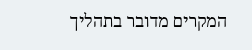המקרים מדובר בתהליך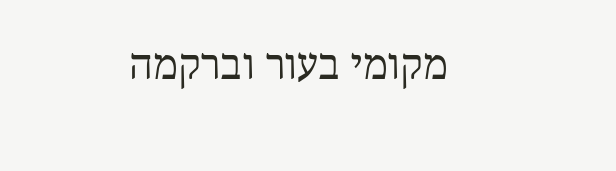מקומי בעור וברקמה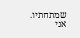שמתחתיו. אני